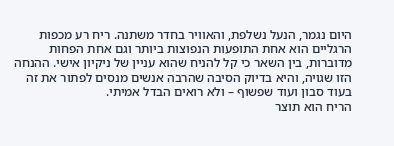היום נגמר, הנעל נשלפת, והאוויר בחדר משתנה. ריח רע מכפות הרגליים הוא אחת התופעות הנפוצות ביותר וגם אחת הפחות מדוברות, בין השאר כי קל להניח שהוא עניין של ניקיון אישי. ההנחה הזו שגויה, והיא בדיוק הסיבה שהרבה אנשים מנסים לפתור את זה בעוד סבון ועוד שפשוף – ולא רואים הבדל אמיתי.
הריח הוא תוצר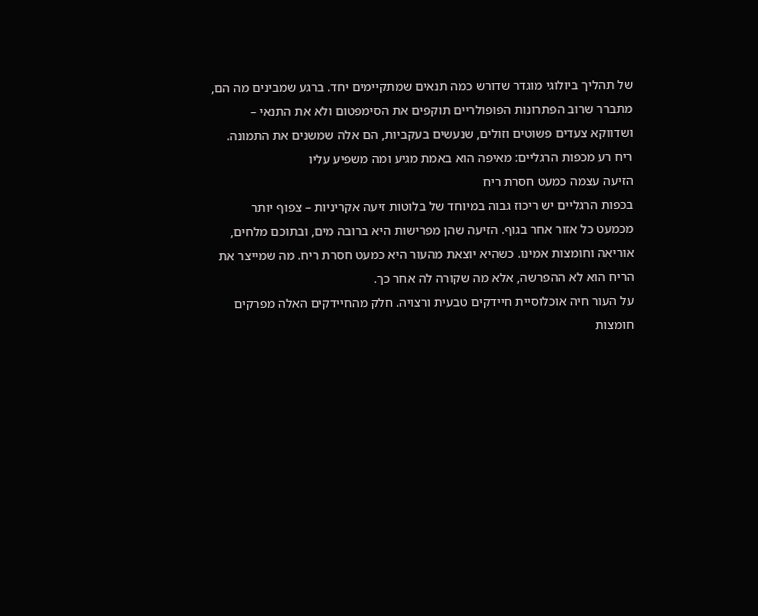של תהליך ביולוגי מוגדר שדורש כמה תנאים שמתקיימים יחד. ברגע שמבינים מה הם, מתברר שרוב הפתרונות הפופולריים תוקפים את הסימפטום ולא את התנאי – ושדווקא צעדים פשוטים וזולים, שנעשים בעקביות, הם אלה שמשנים את התמונה.
ריח רע מכפות הרגליים: מאיפה הוא באמת מגיע ומה משפיע עליו
הזיעה עצמה כמעט חסרת ריח
בכפות הרגליים יש ריכוז גבוה במיוחד של בלוטות זיעה אקריניות – צפוף יותר מכמעט כל אזור אחר בגוף. הזיעה שהן מפרישות היא ברובה מים, ובתוכם מלחים, אוריאה וחומצות אמינו. כשהיא יוצאת מהעור היא כמעט חסרת ריח. מה שמייצר את הריח הוא לא ההפרשה, אלא מה שקורה לה אחר כך.
על העור חיה אוכלוסיית חיידקים טבעית ורצויה. חלק מהחיידקים האלה מפרקים חומצות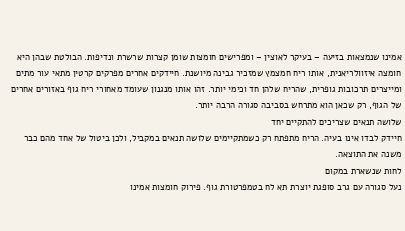אמינו שנמצאות בזיעה – בעיקר לאוצין – ומפרישים חומצות שומן קצרות שרשרת ונדיפות. הבולטת שבהן היא חומצה איזוולריאנית, אותו ריח חמצמץ שמזכיר גבינה מיושנת. חיידקים אחרים מפרקים קרטין מתאי עור מתים ומייצרים תרכובות גופרית, שהריח שלהן חד וכימי יותר. זהו אותו מנגנון שעומד מאחורי ריח גוף באזורים אחרים של הגוף, רק שכאן הוא מתרחש בסביבה סגורה הרבה יותר.
שלושה תנאים שצריכים להתקיים יחד
חיידק לבדו אינו בעיה. הריח מתפתח רק כשמתקיימים שלושה תנאים במקביל, ולכן ביטול של אחד מהם כבר משנה את התוצאה.
לחות שנשארת במקום
נעל סגורה עם גרב סופגת יוצרת תא לח בטמפרטורת גוף. פירוק חומצות אמינו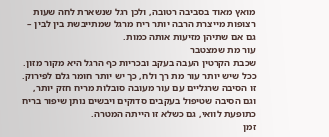מואץ מאוד בסביבה רטובה, ולכן רגל שנשארת לחה שעות רצופות מייצרת הרבה יותר ריח מרגל שמתייבשת בין לבין – גם אם שתיהן מזיעות אותה כמות.
עור מת שמצטבר
שכבת הקרטין העבה בעקב ובכריות כף הרגל היא מקור מזון. ככל שיש יותר עור מת רך ולח, כך יש יותר חומר גלם לפירוק. זו הסיבה שרגליים עם עור מעובה סובלות מריח חזק יותר, וגם הסיבה שטיפול בעקבים סדוקים ויבשים נותן שיפור בריח כתופעת לוואי, גם כשלא זו הייתה המטרה.
זמן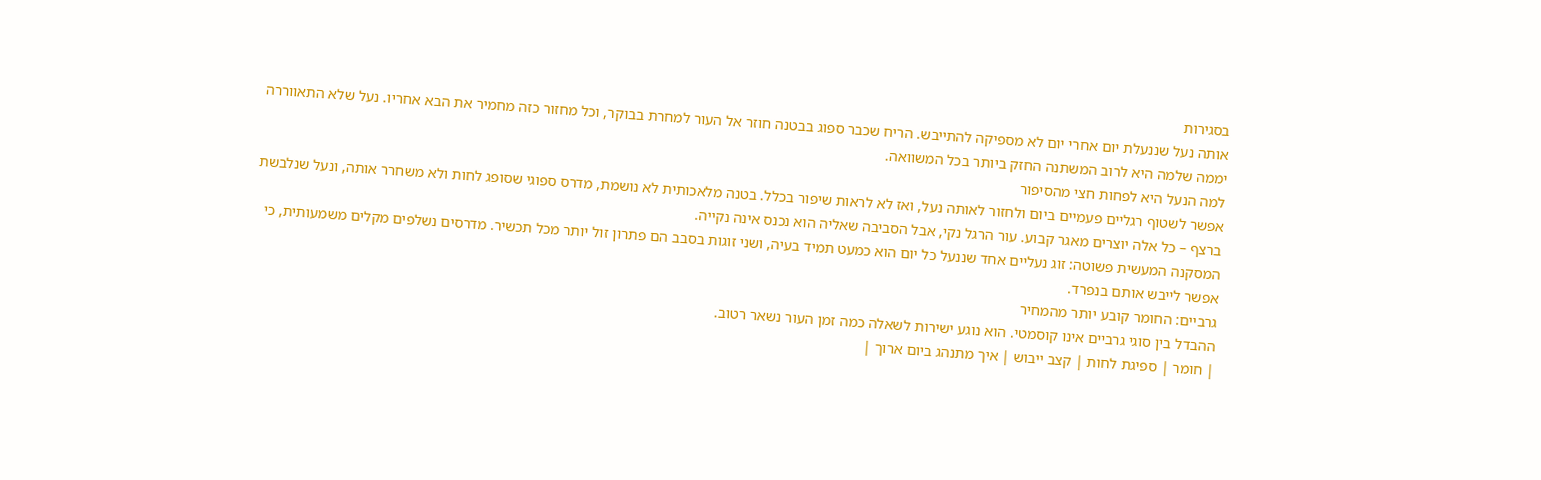בסגירות
אותה נעל שננעלת יום אחרי יום לא מספיקה להתייבש. הריח שכבר ספוג בבטנה חוזר אל העור למחרת בבוקר, וכל מחזור כזה מחמיר את הבא אחריו. נעל שלא התאווררה יממה שלמה היא לרוב המשתנה החזק ביותר בכל המשוואה.
למה הנעל היא לפחות חצי מהסיפור
אפשר לשטוף רגליים פעמיים ביום ולחזור לאותה נעל, ואז לא לראות שיפור בכלל. בטנה מלאכותית לא נושמת, מדרס ספוגי שסופג לחות ולא משחרר אותה, ונעל שנלבשת ברצף – כל אלה יוצרים מאגר קבוע. עור הרגל נקי, אבל הסביבה שאליה הוא נכנס אינה נקייה.
המסקנה המעשית פשוטה: זוג נעליים אחד שננעל כל יום הוא כמעט תמיד בעיה, ושני זוגות בסבב הם פתרון זול יותר מכל תכשיר. מדרסים נשלפים מקלים משמעותית, כי אפשר לייבש אותם בנפרד.
גרביים: החומר קובע יותר מהמחיר
ההבדל בין סוגי גרביים אינו קוסמטי. הוא נוגע ישירות לשאלה כמה זמן העור נשאר רטוב.
| חומר | ספיגת לחות | קצב ייבוש | איך מתנהג ביום ארוך |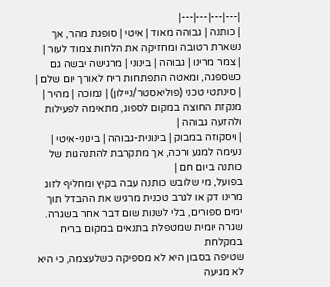|---|---|---|---|
| כותנה | גבוהה מאוד | איטי | סופגת מהר, אך נשארת רטובה ומחזיקה את הלחות צמוד לעור |
| צמר מרינו | גבוהה | בינוני | מרגישה יבשה גם כשספגה, ומאטה התפתחות ריח לאורך יום שלם |
| סינתטי טכני (פוליאסטר/ניילון) | נמוכה | מהיר | מנקזת החוצה במקום לספוג, מתאימה לפעילות ולהזעה גבוהה |
| ויסקוזה במבוק | בינונית-גבוהה | בינוני-איטי | נעימה למגע ורכה, אך מתקרבת להתנהגות של כותנה ביום חם |
בפועל, מי שלובש כותנה עבה בקיץ ומחליף לזוג מרינו דק או לגרב טכנית מרגיש את ההבדל תוך ימים ספורים, בלי לשנות שום דבר אחר בשגרה.
שגרה יומית שמטפלת בתנאים במקום בריח
במקלחת
שטיפה בסבון היא לא מספיקה כשלעצמה, כי היא לא מגיעה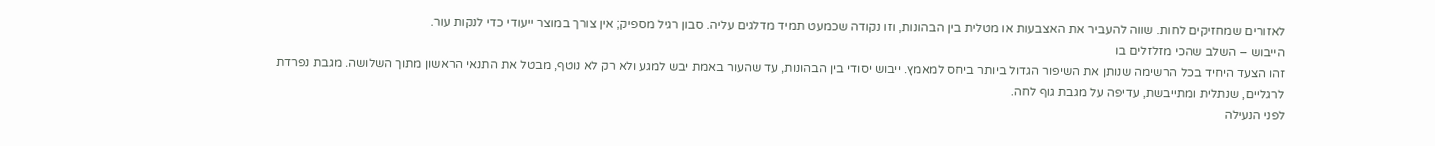לאזורים שמחזיקים לחות. שווה להעביר את האצבעות או מטלית בין הבהונות, וזו נקודה שכמעט תמיד מדלגים עליה. סבון רגיל מספיק; אין צורך במוצר ייעודי כדי לנקות עור.
הייבוש – השלב שהכי מזלזלים בו
זהו הצעד היחיד בכל הרשימה שנותן את השיפור הגדול ביותר ביחס למאמץ. ייבוש יסודי בין הבהונות, עד שהעור באמת יבש למגע ולא רק לא נוטף, מבטל את התנאי הראשון מתוך השלושה. מגבת נפרדת לרגליים, שנתלית ומתייבשת, עדיפה על מגבת גוף לחה.
לפני הנעילה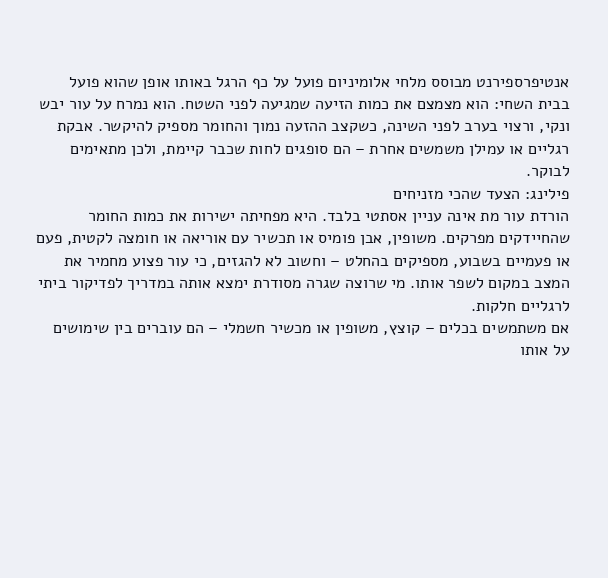אנטיפרספירנט מבוסס מלחי אלומיניום פועל על כף הרגל באותו אופן שהוא פועל בבית השחי: הוא מצמצם את כמות הזיעה שמגיעה לפני השטח. הוא נמרח על עור יבש ונקי, ורצוי בערב לפני השינה, כשקצב ההזעה נמוך והחומר מספיק להיקשר. אבקת רגליים או עמילן משמשים אחרת – הם סופגים לחות שכבר קיימת, ולכן מתאימים לבוקר.
פילינג: הצעד שהכי מזניחים
הורדת עור מת אינה עניין אסתטי בלבד. היא מפחיתה ישירות את כמות החומר שהחיידקים מפרקים. משופין, אבן פומיס או תכשיר עם אוריאה או חומצה לקטית, פעם או פעמיים בשבוע, מספיקים בהחלט – וחשוב לא להגזים, כי עור פצוע מחמיר את המצב במקום לשפר אותו. מי שרוצה שגרה מסודרת ימצא אותה במדריך לפדיקור ביתי לרגליים חלקות.
אם משתמשים בכלים – קוצץ, משופין או מכשיר חשמלי – הם עוברים בין שימושים על אותו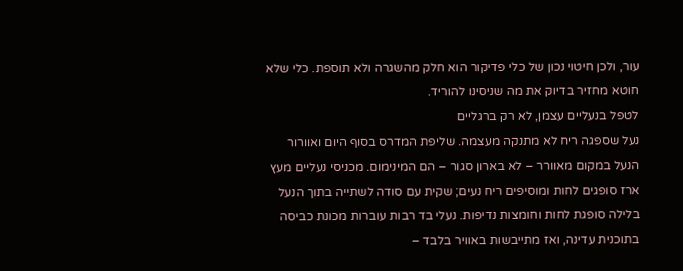עור, ולכן חיטוי נכון של כלי פדיקור הוא חלק מהשגרה ולא תוספת. כלי שלא חוטא מחזיר בדיוק את מה שניסינו להוריד.
לטפל בנעליים עצמן, לא רק ברגליים
נעל שספגה ריח לא מתנקה מעצמה. שליפת המדרס בסוף היום ואוורור הנעל במקום מאוורר – לא בארון סגור – הם המינימום. מכניסי נעליים מעץ ארז סופגים לחות ומוסיפים ריח נעים; שקית עם סודה לשתייה בתוך הנעל בלילה סופגת לחות וחומצות נדיפות. נעלי בד רבות עוברות מכונת כביסה בתוכנית עדינה, ואז מתייבשות באוויר בלבד –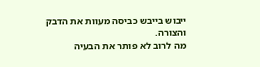ייבוש בייבש כביסה מעוות את הדבק והצורה.
מה לרוב לא פותר את הבעיה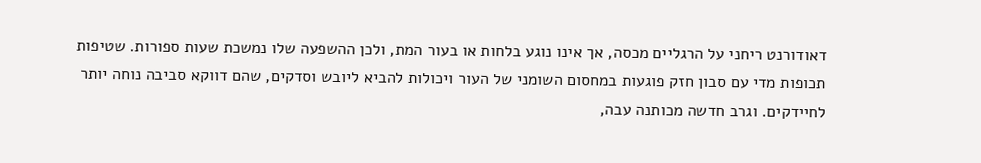דאודורנט ריחני על הרגליים מכסה, אך אינו נוגע בלחות או בעור המת, ולכן ההשפעה שלו נמשכת שעות ספורות. שטיפות תכופות מדי עם סבון חזק פוגעות במחסום השומני של העור ויכולות להביא ליובש וסדקים, שהם דווקא סביבה נוחה יותר לחיידקים. וגרב חדשה מכותנה עבה,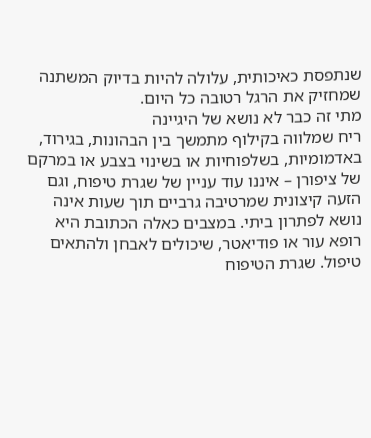שנתפסת כאיכותית, עלולה להיות בדיוק המשתנה שמחזיק את הרגל רטובה כל היום.
מתי זה כבר לא נושא של היגיינה
ריח שמלווה בקילוף מתמשך בין הבהונות, בגירוד, באדמומיות, בשלפוחיות או בשינוי בצבע או במרקם של ציפורן – איננו עוד עניין של שגרת טיפוח, וגם הזעה קיצונית שמרטיבה גרביים תוך שעות אינה נושא לפתרון ביתי. במצבים כאלה הכתובת היא רופא עור או פודיאטר, שיכולים לאבחן ולהתאים טיפול. שגרת הטיפוח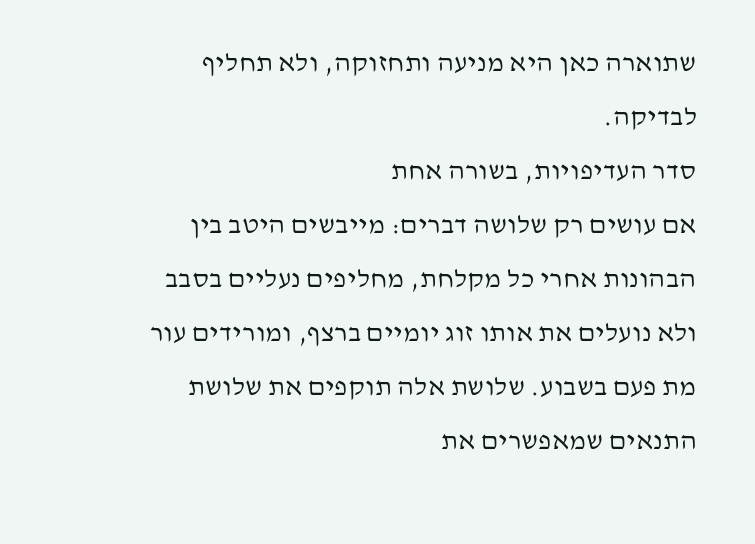שתוארה כאן היא מניעה ותחזוקה, ולא תחליף לבדיקה.
סדר העדיפויות, בשורה אחת
אם עושים רק שלושה דברים: מייבשים היטב בין הבהונות אחרי כל מקלחת, מחליפים נעליים בסבב ולא נועלים את אותו זוג יומיים ברצף, ומורידים עור מת פעם בשבוע. שלושת אלה תוקפים את שלושת התנאים שמאפשרים את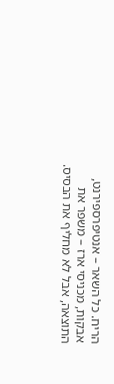הריח. כל השאר – אנטיפרספירנט, אבקות, מכניסי ארז – משפר את התוצאה, אבל לא מחליף את הבסיס.